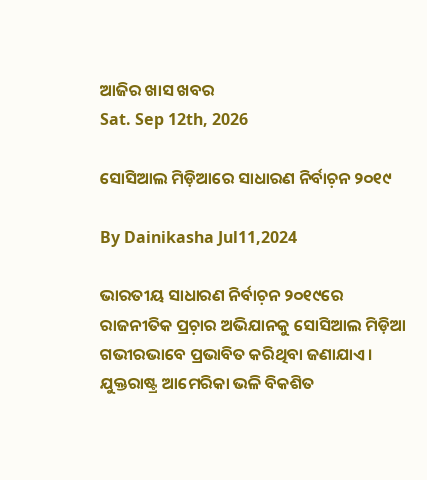ଆଜିର ଖାସ ଖବର
Sat. Sep 12th, 2026

ସୋସିଆଲ ମିଡ଼ିଆରେ ସାଧାରଣ ନିର୍ବାଚ଼ନ ୨୦୧୯

By Dainikasha Jul11,2024

ଭାରତୀୟ ସାଧାରଣ ନିର୍ବାଚ଼ନ ୨୦୧୯ରେ ରାଜନୀତିକ ପ୍ରଚ଼ାର ଅଭିଯାନକୁ ସୋସିଆଲ ମିଡ଼ିଆ ଗଭୀରଭାବେ ପ୍ରଭାବିତ କରିଥିବା ଜଣାଯାଏ। ଯୁକ୍ତରାଷ୍ଟ୍ର ଆମେରିକା ଭଳି ବିକଶିତ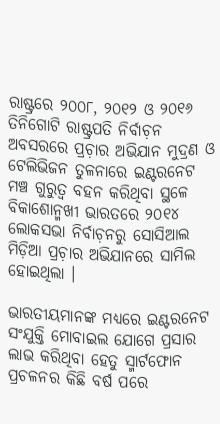ରାଷ୍ଟ୍ରରେ ୨୦୦୮, ୨୦୧୨ ଓ ୨୦୧୬ ତିନିଗୋଟି ରାଷ୍ଟ୍ରପତି ନିର୍ବାଚ଼ନ ଅବସରରେ ପ୍ରଚ଼ାର ଅଭିଯାନ ମୁଦ୍ରଣ ଓ ଟେଲିଭିଜନ ତୁଳନାରେ ଇଣ୍ଟରନେଟ ମଞ୍ଚ ଗୁରୁତ୍ୱ ବହନ କରିଥିବା ସ୍ଥଳେ ବିକାଶୋନ୍ମଖୀ ଭାରତରେ ୨୦୧୪ ଲୋକସଭା ନିର୍ବାଚ଼ନରୁ ସୋସିଆଲ ମିଡ଼ିଆ ପ୍ରଚ଼ାର ଅଭିଯାନରେ ସାମିଲ ହୋଇଥିଲା ।

ଭାରତୀୟମାନଙ୍କ ମଧ୍ୟରେ ଇଣ୍ଟରନେଟ ସଂଯୁକ୍ତି ମୋବାଇଲ ଯୋଗେ ପ୍ରସାର ଲାଭ କରିଥିବା ହେତୁ ସ୍ମାର୍ଟଫୋନ ପ୍ରଚଳନର କିଛି ବର୍ଷ ପରେ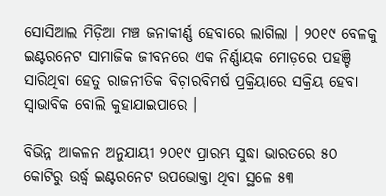ସୋସିଆଲ ମିଡ଼ିଆ ମଞ୍ଚ ଜନାକୀର୍ଣ୍ଣ ହେବାରେ ଲାଗିଲା । ୨୦୧୯ ବେଳକୁ ଇଣ୍ଟରନେଟ ସାମାଜିକ ଜୀବନରେ ଏକ ନିର୍ଣ୍ଣାୟକ ମୋଡ଼ରେ ପହଞ୍ଚି ସାରିଥିବା ହେତୁ ରାଜନୀତିକ ବିଚ଼ାରବିମର୍ଷ ପ୍ରକ୍ରିୟାରେ ସକ୍ରିୟ ହେବା ସ୍ୱାଭାବିକ ବୋଲି କୁହାଯାଇପାରେ ।

ବିଭିନ୍ନ ଆକଳନ ଅନୁଯାୟୀ ୨୦୧୯ ପ୍ରାରମ୍ଭ ସୁଦ୍ଧା ଭାରତରେ ୫୦ କୋଟିରୁ ଉର୍ଦ୍ଧ୍ୱ ଇଣ୍ଟରନେଟ ଉପଭୋକ୍ତା ଥିବା ସ୍ଥଳେ ୫୩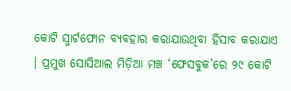କୋଟି ସ୍ମାର୍ଟଫୋନ ବ୍ୟବହାର କରାଯାଉଥିବା ହିସାବ କରାଯାଏ । ପ୍ରମୁଖ ସୋସିଆଲ ମିଡ଼ିଆ ମଞ୍ଚ ‘ଫେସବୁକ’ରେ ୨୯ କୋଟି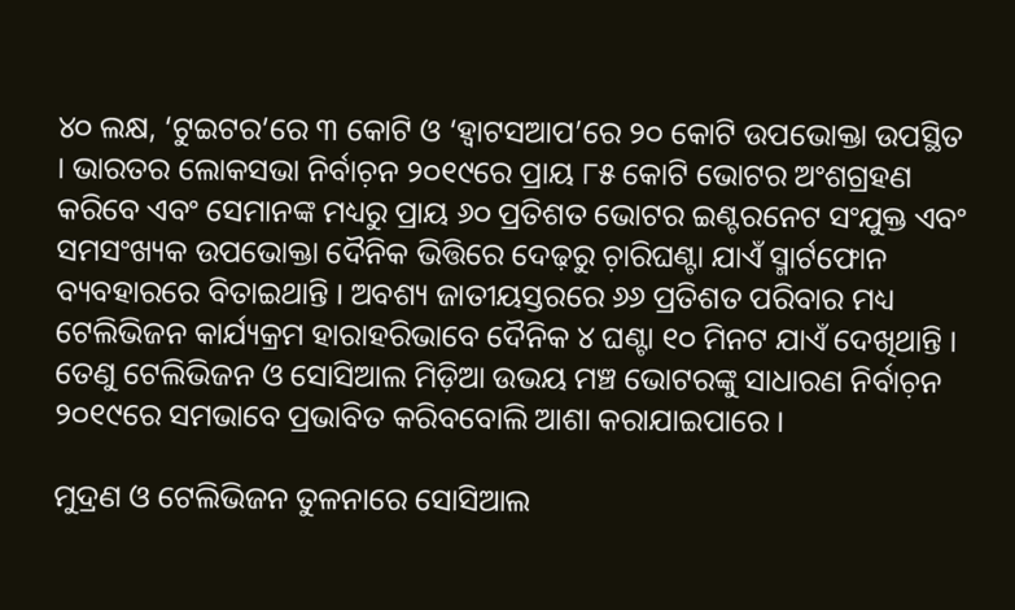୪୦ ଲକ୍ଷ, ‘ଟୁଇଟର’ରେ ୩ କୋଟି ଓ ‘ହ୍ୱାଟସଆପ’ରେ ୨୦ କୋଟି ଉପଭୋକ୍ତା ଉପସ୍ଥିତ । ଭାରତର ଲୋକସଭା ନିର୍ବାଚ଼ନ ୨୦୧୯ରେ ପ୍ରାୟ ୮୫ କୋଟି ଭୋଟର ଅଂଶଗ୍ରହଣ କରିବେ ଏବଂ ସେମାନଙ୍କ ମଧ୍ୟରୁ ପ୍ରାୟ ୬୦ ପ୍ରତିଶତ ଭୋଟର ଇଣ୍ଟରନେଟ ସଂଯୁକ୍ତ ଏବଂ ସମସଂଖ୍ୟକ ଉପଭୋକ୍ତା ଦୈନିକ ଭିତ୍ତିରେ ଦେଢ଼ରୁ ଚ଼ାରିଘଣ୍ଟା ଯାଏଁ ସ୍ମାର୍ଟଫୋନ ବ୍ୟବହାରରେ ବିତାଇଥାନ୍ତି । ଅବଶ୍ୟ ଜାତୀୟସ୍ତରରେ ୬୬ ପ୍ରତିଶତ ପରିବାର ମଧ୍ୟ ଟେଲିଭିଜନ କାର୍ଯ୍ୟକ୍ରମ ହାରାହରିଭାବେ ଦୈନିକ ୪ ଘଣ୍ଟା ୧୦ ମିନଟ ଯାଏଁ ଦେଖିଥାନ୍ତି । ତେଣୁ ଟେଲିଭିଜନ ଓ ସୋସିଆଲ ମିଡ଼ିଆ ଉଭୟ ମଞ୍ଚ ଭୋଟରଙ୍କୁ ସାଧାରଣ ନିର୍ବାଚ଼ନ ୨୦୧୯ରେ ସମଭାବେ ପ୍ରଭାବିତ କରିବବୋଲି ଆଶା କରାଯାଇପାରେ ।

ମୁଦ୍ରଣ ଓ ଟେଲିଭିଜନ ତୁଳନାରେ ସୋସିଆଲ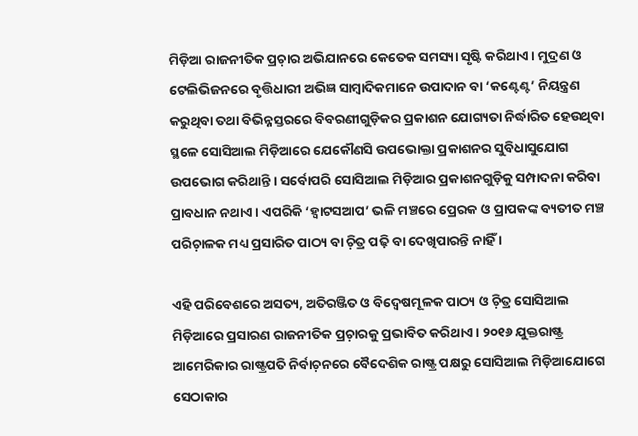ମିଡ଼ିଆ ରାଜନୀତିକ ପ୍ରଚ଼ାର ଅଭିଯାନରେ କେତେକ ସମସ୍ୟା ସୃଷ୍ଟି କରିଥାଏ । ମୁଦ୍ରଣ ଓ ଟେଲିଭିଜନରେ ବୃତ୍ତିଧାରୀ ଅଭିଜ୍ଞ ସାମ୍ୱାଦିକମାନେ ଉପାଦାନ ବା ‘କଣ୍ଟେଣ୍ଟ’ ନିୟନ୍ତ୍ରଣ କରୁଥିବା ତଥା ବିଭିନ୍ନସ୍ତରରେ ବିବରଣୀଗୁଡ଼ିକର ପ୍ରକାଶନ ଯୋଗ୍ୟତା ନିର୍ଦ୍ଧାରିତ ହେଉଥିବା ସ୍ଥଳେ ସୋସିଆଲ ମିଡ଼ିଆରେ ଯେକୌଣସି ଉପଭୋକ୍ତା ପ୍ରକାଶନର ସୁବିଧାସୁଯୋଗ ଉପଭୋଗ କରିଥାନ୍ତି । ସର୍ବୋପରି ସୋସିଆଲ ମିଡ଼ିଆର ପ୍ରକାଶନଗୁଡ଼ିକୁ ସମ୍ପାଦନା କରିବା ପ୍ରାବଧାନ ନଥାଏ । ଏପରିକି ‘ହ୍ୱାଟସଆପ’ ଭଳି ମଞ୍ଚରେ ପ୍ରେରକ ଓ ପ୍ରାପକଙ୍କ ବ୍ୟତୀତ ମଞ୍ଚ ପରିଚ଼ାଳକ ମଧ୍ୟ ପ୍ରସାରିତ ପାଠ୍ୟ ବା ଚ଼ିତ୍ର ପଢ଼ି ବା ଦେଖିପାରନ୍ତି ନାହିଁ ।

ଏହି ପରିବେଶରେ ଅସତ୍ୟ, ଅତିରଞ୍ଜିତ ଓ ବିଦ୍ୱେଷମୂଳକ ପାଠ୍ୟ ଓ ଚ଼ିତ୍ର ସୋସିଆଲ ମିଡ଼ିଆରେ ପ୍ରସାରଣ ରାଜନୀତିକ ପ୍ରଚ଼ାରକୁ ପ୍ରଭାବିତ କରିଥାଏ । ୨୦୧୬ ଯୁକ୍ତରାଷ୍ଟ୍ର ଆମେରିକାର ରାଷ୍ଟ୍ରପତି ନିର୍ବାଚ଼ନରେ ବୈଦେଶିକ ରାଷ୍ଟ୍ର ପକ୍ଷରୁ ସୋସିଆଲ ମିଡ଼ିଆଯୋଗେ ସେଠାକାର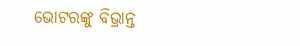ଭୋଟରଙ୍କୁ ବିଭ୍ରାନ୍ତ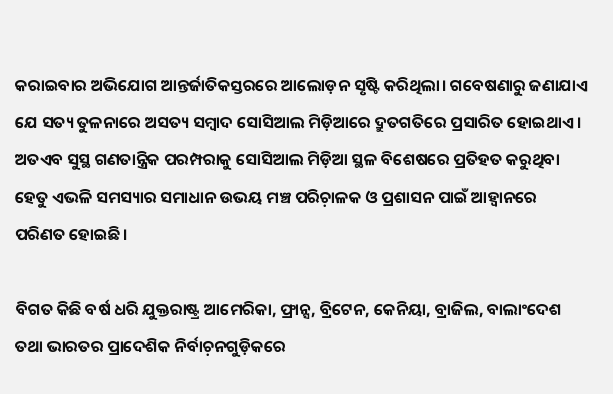କରାଇବାର ଅଭିଯୋଗ ଆନ୍ତର୍ଜାତିକସ୍ତରରେ ଆଲୋଡ଼ନ ସୃଷ୍ଟି କରିଥିଲା। ଗବେଷଣାରୁ ଜଣାଯାଏ ଯେ ସତ୍ୟ ତୁଳନାରେ ଅସତ୍ୟ ସମ୍ୱାଦ ସୋସିଆଲ ମିଡ଼ିଆରେ ଦ୍ରୁତଗତିରେ ପ୍ରସାରିତ ହୋଇଥାଏ । ଅତଏବ ସୁସ୍ଥ ଗଣତାନ୍ତ୍ରିକ ପରମ୍ପରାକୁ ସୋସିଆଲ ମିଡ଼ିଆ ସ୍ଥଳ ବିଶେଷରେ ପ୍ରତିହତ କରୁଥିବା ହେତୁ ଏଭଳି ସମସ୍ୟାର ସମାଧାନ ଉଭୟ ମଞ୍ଚ ପରିଚ଼ାଳକ ଓ ପ୍ରଶାସନ ପାଇଁ ଆହ୍ୱାନରେ ପରିଣତ ହୋଇଛି ।

ବିଗତ କିଛି ବର୍ଷ ଧରି ଯୁକ୍ତରାଷ୍ଟ୍ର ଆମେରିକା, ଫ୍ରାନ୍ସ, ବ୍ରିଟେନ, କେନିୟା, ବ୍ରାଜିଲ, ବାଲାଂଦେଶ ତଥା ଭାରତର ପ୍ରାଦେଶିକ ନିର୍ବାଚ଼ନଗୁଡ଼ିକରେ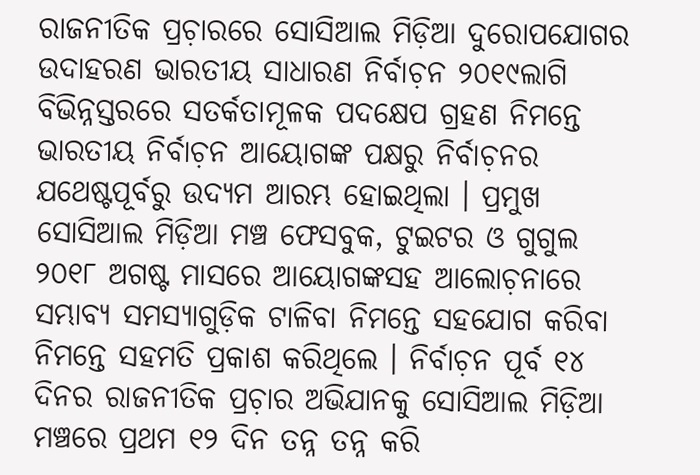ରାଜନୀତିକ ପ୍ରଚ଼ାରରେ ସୋସିଆଲ ମିଡ଼ିଆ ଦୁରୋପଯୋଗର ଉଦାହରଣ ଭାରତୀୟ ସାଧାରଣ ନିର୍ବାଚ଼ନ ୨୦୧୯ଲାଗି ବିଭିନ୍ନସ୍ତରରେ ସତର୍କତାମୂଳକ ପଦକ୍ଷେପ ଗ୍ରହଣ ନିମନ୍ତେ ଭାରତୀୟ ନିର୍ବାଚ଼ନ ଆୟୋଗଙ୍କ ପକ୍ଷରୁ ନିର୍ବାଚ଼ନର ଯଥେଷ୍ଟପୂର୍ବରୁ ଉଦ୍ୟମ ଆରମ୍ଭ ହୋଇଥିଲା । ପ୍ରମୁଖ ସୋସିଆଲ ମିଡ଼ିଆ ମଞ୍ଚ ଫେସବୁକ, ଟୁଇଟର ଓ ଗୁଗୁଲ ୨୦୧୮ ଅଗଷ୍ଟ ମାସରେ ଆୟୋଗଙ୍କସହ ଆଲୋଚ଼ନାରେ ସମ୍ଭାବ୍ୟ ସମସ୍ୟାଗୁଡ଼ିକ ଟାଳିବା ନିମନ୍ତେ ସହଯୋଗ କରିବା ନିମନ୍ତେ ସହମତି ପ୍ରକାଶ କରିଥିଲେ । ନିର୍ବାଚ଼ନ ପୂର୍ବ ୧୪ ଦିନର ରାଜନୀତିକ ପ୍ରଚ଼ାର ଅଭିଯାନକୁ ସୋସିଆଲ ମିଡ଼ିଆ ମଞ୍ଚରେ ପ୍ରଥମ ୧୨ ଦିନ ତନ୍ନ ତନ୍ନ କରି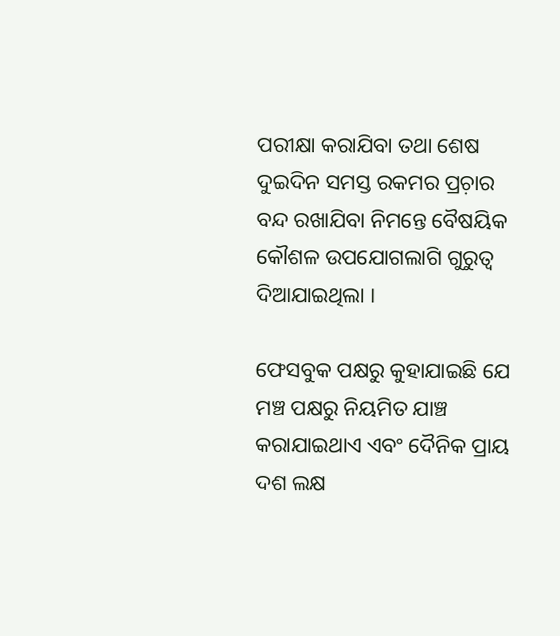ପରୀକ୍ଷା କରାଯିବା ତଥା ଶେଷ ଦୁଇଦିନ ସମସ୍ତ ରକମର ପ୍ରଚ଼ାର ବନ୍ଦ ରଖାଯିବା ନିମନ୍ତେ ବୈଷୟିକ କୌଶଳ ଉପଯୋଗଲାଗି ଗୁରୁତ୍ୱ ଦିଆଯାଇଥିଲା ।

ଫେସବୁକ ପକ୍ଷରୁ କୁହାଯାଇଛି ଯେ ମଞ୍ଚ ପକ୍ଷରୁ ନିୟମିତ ଯାଞ୍ଚ କରାଯାଇଥାଏ ଏବଂ ଦୈନିକ ପ୍ରାୟ ଦଶ ଲକ୍ଷ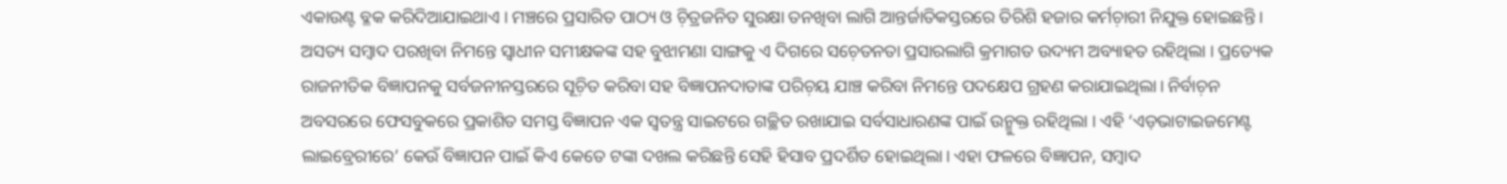ଏକାଉଣ୍ଟ ବ୍ଳକ କରିଦିଆଯାଇଥାଏ । ମଞ୍ଚରେ ପ୍ରସାରିତ ପାଠ୍ୟ ଓ ଚ଼ିତ୍ରଜନିତ ସୁରକ୍ଷା ତନଖିବା ଲାଗି ଆନ୍ତର୍ଜାତିକସ୍ତରରେ ତିରିଶି ହଜାର କର୍ମଚ଼ାରୀ ନିଯୁକ୍ତ ହୋଇଛନ୍ତି । ଅସତ୍ୟ ସମ୍ୱାଦ ପରଖିବା ନିମନ୍ତେ ସ୍ୱାଧୀନ ସମୀକ୍ଷକଙ୍କ ସହ ବୁଝାମଣା ସାଙ୍ଗକୁ ଏ ଦିଗରେ ସଚ଼େତନତା ପ୍ରସାରଲାଗି କ୍ରମାଗତ ଉଦ୍ୟମ ଅବ୍ୟାହତ ରହିଥିଲା । ପ୍ରତ୍ୟେକ ରାଜନୀତିକ ବିଜ୍ଞାପନକୁ ସର୍ବଜନୀନସ୍ତରରେ ସୂଚ଼ିତ କରିବା ସହ ବିଜ୍ଞାପନଦାତାଙ୍କ ପରିଚ଼ୟ ଯାଞ୍ଚ କରିବା ନିମନ୍ତେ ପଦକ୍ଷେପ ଗ୍ରହଣ କରାଯାଇଥିଲା। ନିର୍ବାଚ଼ନ ଅବସରରେ ଫେସବୁକରେ ପ୍ରକାଶିତ ସମସ୍ତ ବିଜ୍ଞାପନ ଏକ ସ୍ୱତନ୍ତ୍ର ସାଇଟରେ ଗଚ୍ଛିତ ରଖାଯାଇ ସର୍ବସାଧାରଣଙ୍କ ପାଇଁ ଉନ୍ମୁକ୍ତ ରହିଥିଲା । ଏହି ‘ଏଡ଼ଭାଟାଇଜମେଣ୍ଟ ଲାଇବ୍ରେରୀରେ’ କେଉଁ ବିଜ୍ଞାପନ ପାଇଁ କିଏ କେତେ ଟଙ୍କା ଦଖଲ କରିଛନ୍ତି ସେହି ହିସାବ ପ୍ରଦର୍ଶିତ ହୋଇଥିଲା। ଏହା ଫଳରେ ବିଜ୍ଞାପନ, ସମ୍ୱାଦ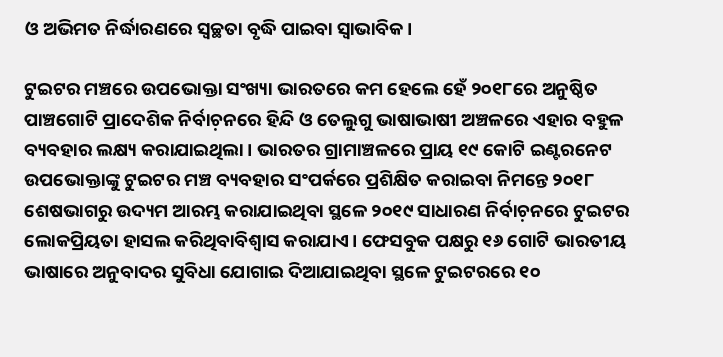ଓ ଅଭିମତ ନିର୍ଦ୍ଧାରଣରେ ସ୍ୱଚ୍ଛତା ବୃଦ୍ଧି ପାଇବା ସ୍ୱାଭାବିକ।

ଟୁଇଟର ମଞ୍ଚରେ ଉପଭୋକ୍ତା ସଂଖ୍ୟା ଭାରତରେ କମ ହେଲେ ହେଁ ୨୦୧୮ରେ ଅନୁଷ୍ଠିତ ପାଞ୍ଚଗୋଟି ପ୍ରାଦେଶିକ ନିର୍ବାଚ଼ନରେ ହିନ୍ଦି ଓ ତେଲୁଗୁ ଭାଷାଭାଷୀ ଅଞ୍ଚଳରେ ଏହାର ବହୁଳ ବ୍ୟବହାର ଲକ୍ଷ୍ୟ କରାଯାଇଥିଲା । ଭାରତର ଗ୍ରାମାଞ୍ଚଳରେ ପ୍ରାୟ ୧୯ କୋଟି ଇଣ୍ଟରନେଟ ଉପଭୋକ୍ତାଙ୍କୁ ଟୁଇଟର ମଞ୍ଚ ବ୍ୟବହାର ସଂପର୍କରେ ପ୍ରଶିକ୍ଷିତ କରାଇବା ନିମନ୍ତେ ୨୦୧୮ ଶେଷଭାଗରୁ ଉଦ୍ୟମ ଆରମ୍ଭ କରାଯାଇଥିବା ସ୍ଥଳେ ୨୦୧୯ ସାଧାରଣ ନିର୍ବାଚ଼ନରେ ଟୁଇଟର ଲୋକପ୍ରିୟତା ହାସଲ କରିଥିବାବିଶ୍ୱାସ କରାଯାଏ। ଫେସବୁକ ପକ୍ଷରୁ ୧୬ ଗୋଟି ଭାରତୀୟ ଭାଷାରେ ଅନୁବାଦର ସୁବିଧା ଯୋଗାଇ ଦିଆଯାଇଥିବା ସ୍ଥଳେ ଟୁଇଟରରେ ୧୦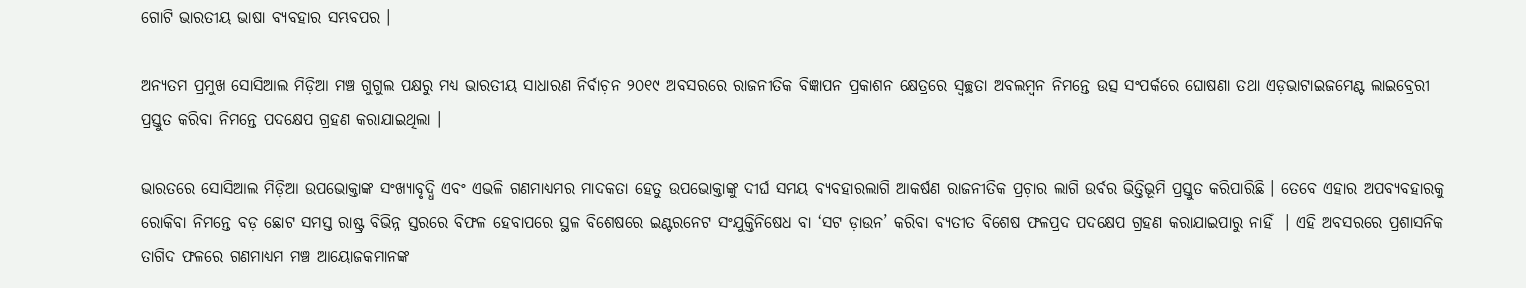ଗୋଟି ଭାରତୀୟ ଭାଷା ବ୍ୟବହାର ସମ୍ଭବପର ।

ଅନ୍ୟତମ ପ୍ରମୁଖ ସୋସିଆଲ ମିଡ଼ିଆ ମଞ୍ଚ ଗୁଗୁଲ ପକ୍ଷରୁ ମଧ୍ୟ ଭାରତୀୟ ସାଧାରଣ ନିର୍ବାଚ଼ନ ୨୦୧୯ ଅବସରରେ ରାଜନୀତିକ ବିଜ୍ଞାପନ ପ୍ରକାଶନ କ୍ଷେତ୍ରରେ ସ୍ୱଚ୍ଛତା ଅବଲମ୍ୱନ ନିମନ୍ତେ ଉତ୍ସ ସଂପର୍କରେ ଘୋଷଣା ତଥା ଏଡ଼ଭାଟାଇଜମେଣ୍ଟ ଲାଇବ୍ରେରୀ ପ୍ରସ୍ତୁତ କରିବା ନିମନ୍ତେ ପଦକ୍ଷେପ ଗ୍ରହଣ କରାଯାଇଥିଲା ।

ଭାରତରେ ସୋସିଆଲ ମିଡ଼ିଆ ଉପଭୋକ୍ତାଙ୍କ ସଂଖ୍ୟାବୃଦ୍ଧି ଏବଂ ଏଭଳି ଗଣମାଧ୍ୟମର ମାଦକତା ହେତୁ ଉପଭୋକ୍ତାଙ୍କୁ ଦୀର୍ଘ ସମୟ ବ୍ୟବହାରଲାଗି ଆକର୍ଷଣ ରାଜନୀତିକ ପ୍ରଚ଼ାର ଲାଗି ଉର୍ବର ଭିତ୍ତିଭୂମି ପ୍ରସ୍ତୁତ କରିପାରିଛି । ତେବେ ଏହାର ଅପବ୍ୟବହାରକୁ ରୋକିବା ନିମନ୍ତେ ବଡ଼ ଛୋଟ ସମସ୍ତ ରାଷ୍ଟ୍ର ବିଭିନ୍ନ ସ୍ତରରେ ବିଫଳ ହେବାପରେ ସ୍ଥଳ ବିଶେଷରେ ଇଣ୍ଟରନେଟ ସଂଯୁକ୍ତିନିଷେଧ ବା ‘ସଟ ଡ଼ାଉନ’ କରିବା ବ୍ୟତୀତ ବିଶେଷ ଫଳପ୍ରଦ ପଦକ୍ଷେପ ଗ୍ରହଣ କରାଯାଇପାରୁ ନାହିଁ  । ଏହି ଅବସରରେ ପ୍ରଶାସନିକ ତାଗିଦ ଫଳରେ ଗଣମାଧ୍ୟମ ମଞ୍ଚ ଆୟୋଜକମାନଙ୍କ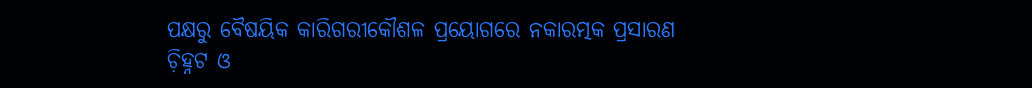ପକ୍ଷରୁ ବୈଷୟିକ କାରିଗରୀକୌଶଳ ପ୍ରୟୋଗରେ ନକାରତ୍ମକ ପ୍ରସାରଣ ଚ଼ିହ୍ନଟ ଓ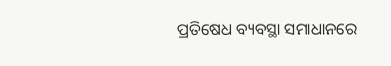ପ୍ରତିଷେଧ ବ୍ୟବସ୍ଥା ସମାଧାନରେ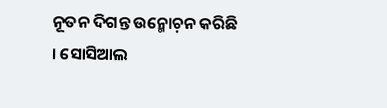ନୂତନ ଦିଗନ୍ତ ଉନ୍ମୋଚ଼ନ କରିଛି । ସୋସିଆଲ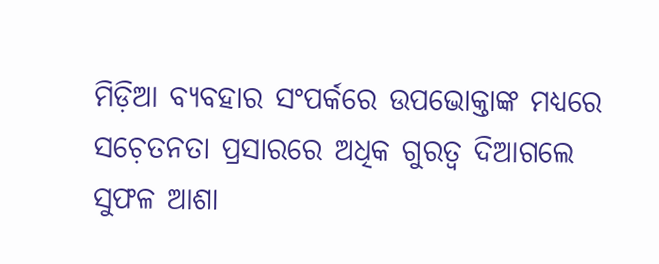ମିଡ଼ିଆ ବ୍ୟବହାର ସଂପର୍କରେ ଉପଭୋକ୍ତାଙ୍କ ମଧ୍ୟରେ ସଚ଼େତନତା ପ୍ରସାରରେ ଅଧିକ ଗୁରତ୍ୱ ଦିଆଗଲେ ସୁଫଳ ଆଶା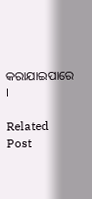କରାଯାଇପାରେ ।

Related Post